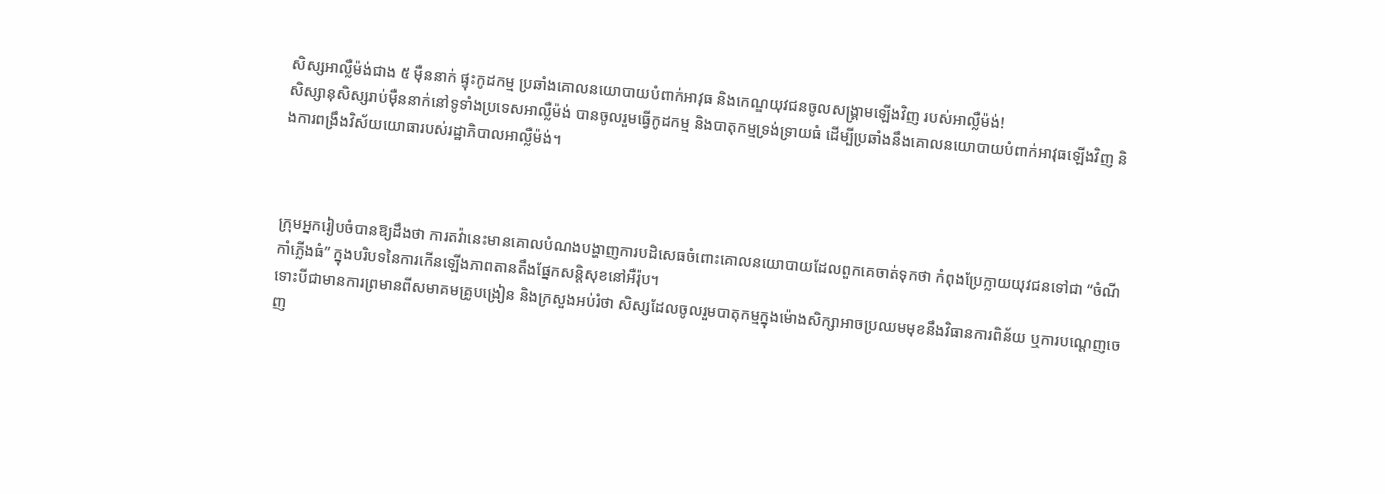សិស្សអាល្លឺម៉ង់ជាង ៥ មុឺននាក់ ផ្ទុះកូដកម្ម ប្រឆាំងគោលនយោបាយបំពាក់អាវុធ និងកេណ្ឌយុវជនចូលសង្គ្រាមឡើងវិញ របស់អាល្លឺម៉ង់!
សិស្សានុសិស្សរាប់ម៉ឺននាក់នៅទូទាំងប្រទេសអាល្លឺម៉ង់ បានចូលរួមធ្វើកូដកម្ម និងបាតុកម្មទ្រង់ទ្រាយធំ ដើម្បីប្រឆាំងនឹងគោលនយោបាយបំពាក់អាវុធឡើងវិញ និងការពង្រឹងវិស័យយោធារបស់រដ្ឋាភិបាលអាល្លឺម៉ង់។



ក្រុមអ្នករៀបចំបានឱ្យដឹងថា ការតវ៉ានេះមានគោលបំណងបង្ហាញការបដិសេធចំពោះគោលនយោបាយដែលពួកគេចាត់ទុកថា កំពុងប្រែក្លាយយុវជនទៅជា “ចំណីកាំភ្លើងធំ” ក្នុងបរិបទនៃការកើនឡើងភាពតានតឹងផ្នែកសន្តិសុខនៅអឺរ៉ុប។
ទោះបីជាមានការព្រមានពីសមាគមគ្រូបង្រៀន និងក្រសួងអប់រំថា សិស្សដែលចូលរួមបាតុកម្មក្នុងម៉ោងសិក្សាអាចប្រឈមមុខនឹងវិធានការពិន័យ ឬការបណ្តេញចេញ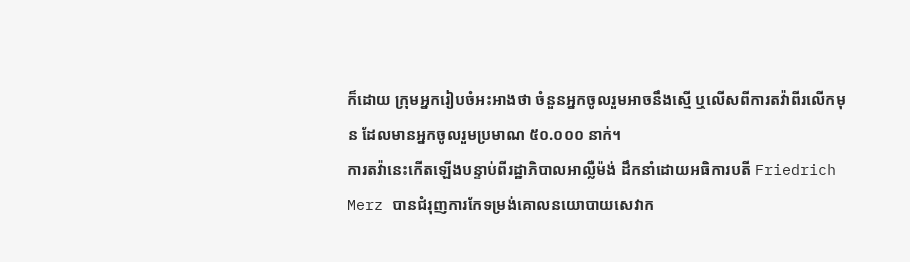ក៏ដោយ ក្រុមអ្នករៀបចំអះអាងថា ចំនួនអ្នកចូលរួមអាចនឹងស្មើ ឬលើសពីការតវ៉ាពីរលើកមុន ដែលមានអ្នកចូលរួមប្រមាណ ៥០.០០០ នាក់។
ការតវ៉ានេះកើតឡើងបន្ទាប់ពីរដ្ឋាភិបាលអាល្លឺម៉ង់ ដឹកនាំដោយអធិការបតី Friedrich Merz បានជំរុញការកែទម្រង់គោលនយោបាយសេវាក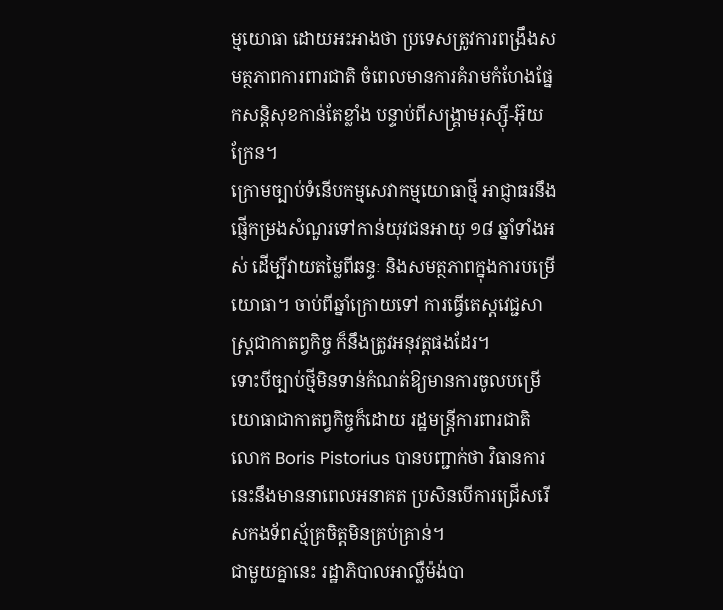ម្មយោធា ដោយអះអាងថា ប្រទេសត្រូវការពង្រឹងសមត្ថភាពការពារជាតិ ចំពេលមានការគំរាមកំហែងផ្នែកសន្តិសុខកាន់តែខ្លាំង បន្ទាប់ពីសង្គ្រាមរុស្ស៊ី-អ៊ុយក្រែន។
ក្រោមច្បាប់ទំនើបកម្មសេវាកម្មយោធាថ្មី អាជ្ញាធរនឹងផ្ញើកម្រងសំណួរទៅកាន់យុវជនអាយុ ១៨ ឆ្នាំទាំងអស់ ដើម្បីវាយតម្លៃពីឆន្ទៈ និងសមត្ថភាពក្នុងការបម្រើយោធា។ ចាប់ពីឆ្នាំក្រោយទៅ ការធ្វើតេស្តវេជ្ជសាស្ត្រជាកាតព្វកិច្ច ក៏នឹងត្រូវអនុវត្តផងដែរ។
ទោះបីច្បាប់ថ្មីមិនទាន់កំណត់ឱ្យមានការចូលបម្រើយោធាជាកាតព្វកិច្ចក៏ដោយ រដ្ឋមន្ត្រីការពារជាតិ លោក Boris Pistorius បានបញ្ជាក់ថា វិធានការនេះនឹងមាននាពេលអនាគត ប្រសិនបើការជ្រើសរើសកងទ័ពស្ម័គ្រចិត្តមិនគ្រប់គ្រាន់។
ជាមួយគ្នានេះ រដ្ឋាភិបាលអាល្លឺម៉ង់បា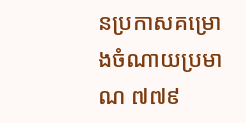នប្រកាសគម្រោងចំណាយប្រមាណ ៧៧៩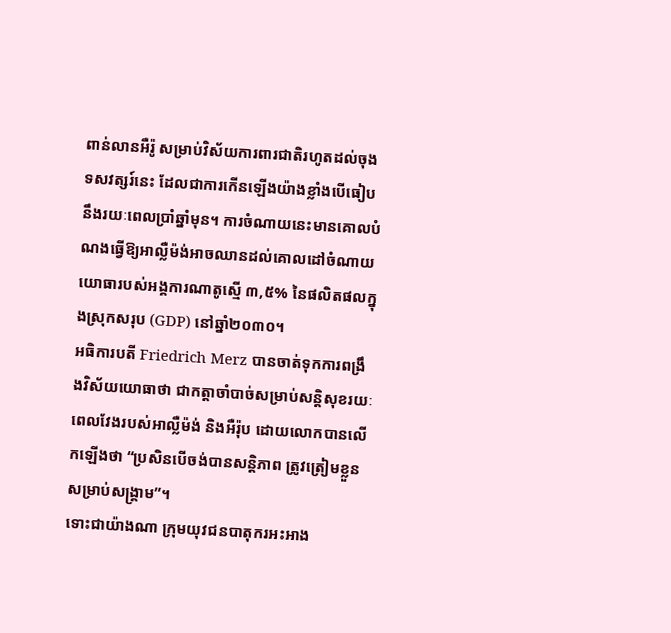ពាន់លានអឺរ៉ូ សម្រាប់វិស័យការពារជាតិរហូតដល់ចុងទសវត្សរ៍នេះ ដែលជាការកើនឡើងយ៉ាងខ្លាំងបើធៀបនឹងរយៈពេលប្រាំឆ្នាំមុន។ ការចំណាយនេះមានគោលបំណងធ្វើឱ្យអាល្លឺម៉ង់អាចឈានដល់គោលដៅចំណាយយោធារបស់អង្គការណាតូស្មើ ៣,៥% នៃផលិតផលក្នុងស្រុកសរុប (GDP) នៅឆ្នាំ២០៣០។
អធិការបតី Friedrich Merz បានចាត់ទុកការពង្រឹងវិស័យយោធាថា ជាកត្តាចាំបាច់សម្រាប់សន្តិសុខរយៈពេលវែងរបស់អាល្លឺម៉ង់ និងអឺរ៉ុប ដោយលោកបានលើកឡើងថា “ប្រសិនបើចង់បានសន្តិភាព ត្រូវត្រៀមខ្លួនសម្រាប់សង្គ្រាម”។
ទោះជាយ៉ាងណា ក្រុមយុវជនបាតុករអះអាង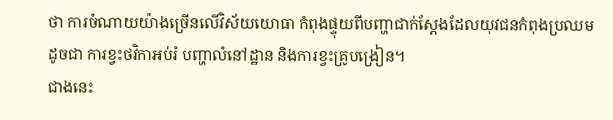ថា ការចំណាយយ៉ាងច្រើនលើវិស័យយោធា កំពុងផ្ទុយពីបញ្ហាជាក់ស្តែងដែលយុវជនកំពុងប្រឈម ដូចជា ការខ្វះថវិកាអប់រំ បញ្ហាលំនៅដ្ឋាន និងការខ្វះគ្រូបង្រៀន។
ជាងនេះ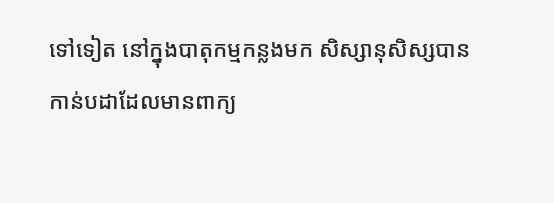ទៅទៀត នៅក្នុងបាតុកម្មកន្លងមក សិស្សានុសិស្សបានកាន់បដាដែលមានពាក្យ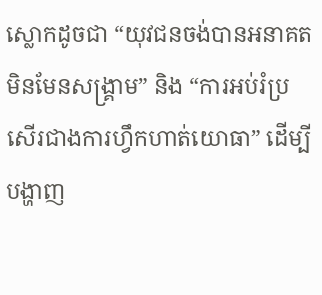ស្លោកដូចជា “យុវជនចង់បានអនាគត មិនមែនសង្គ្រាម” និង “ការអប់រំប្រសើរជាងការហ្វឹកហាត់យោធា” ដើម្បីបង្ហាញ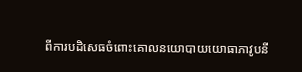ពីការបដិសេធចំពោះគោលនយោបាយយោធាភាវូបនី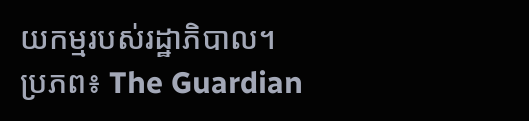យកម្មរបស់រដ្ឋាភិបាល។
ប្រភព៖ The Guardian